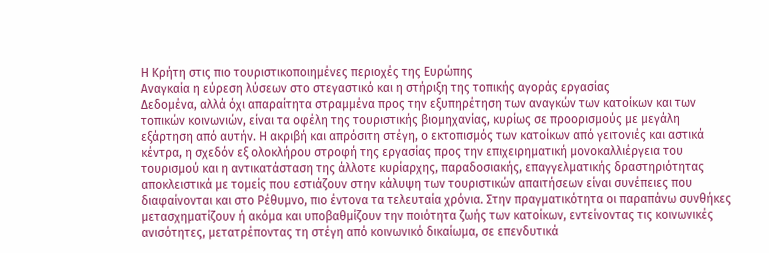Η Κρήτη στις πιο τουριστικοποιημένες περιοχές της Ευρώπης
Αναγκαία η εύρεση λύσεων στο στεγαστικό και η στήριξη της τοπικής αγοράς εργασίας
Δεδομένα, αλλά όχι απαραίτητα στραμμένα προς την εξυπηρέτηση των αναγκών των κατοίκων και των τοπικών κοινωνιών, είναι τα οφέλη της τουριστικής βιομηχανίας, κυρίως σε προορισμούς με μεγάλη εξάρτηση από αυτήν. Η ακριβή και απρόσιτη στέγη, ο εκτοπισμός των κατοίκων από γειτονιές και αστικά κέντρα, η σχεδόν εξ ολοκλήρου στροφή της εργασίας προς την επιχειρηματική μονοκαλλιέργεια του τουρισμού και η αντικατάσταση της άλλοτε κυρίαρχης, παραδοσιακής, επαγγελματικής δραστηριότητας αποκλειστικά με τομείς που εστιάζουν στην κάλυψη των τουριστικών απαιτήσεων είναι συνέπειες που διαφαίνονται και στο Ρέθυμνο, πιο έντονα τα τελευταία χρόνια. Στην πραγματικότητα οι παραπάνω συνθήκες μετασχηματίζουν ή ακόμα και υποβαθμίζουν την ποιότητα ζωής των κατοίκων, εντείνοντας τις κοινωνικές ανισότητες, μετατρέποντας τη στέγη από κοινωνικό δικαίωμα, σε επενδυτικά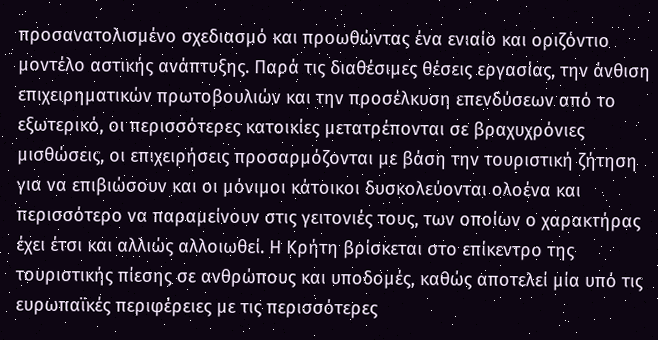προσανατολισμένο σχεδιασμό και προωθώντας ένα ενιαίο και οριζόντιο μοντέλο αστικής ανάπτυξης. Παρά τις διαθέσιμες θέσεις εργασίας, την άνθιση επιχειρηματικών πρωτοβουλιών και την προσέλκυση επενδύσεων από το εξωτερικό, οι περισσότερες κατοικίες μετατρέπονται σε βραχυχρόνιες μισθώσεις, οι επιχειρήσεις προσαρμόζονται με βάση την τουριστική ζήτηση για να επιβιώσουν και οι μόνιμοι κάτοικοι δυσκολεύονται ολοένα και περισσότερο να παραμείνουν στις γειτονιές τους, των οποίων ο χαρακτήρας έχει έτσι και αλλιώς αλλοιωθεί. Η Κρήτη βρίσκεται στο επίκεντρο της τουριστικής πίεσης σε ανθρώπους και υποδομές, καθώς αποτελεί μία υπό τις ευρωπαϊκές περιφέρειες με τις περισσότερες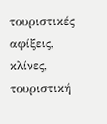τουριστικές αφίξεις, κλίνες, τουριστική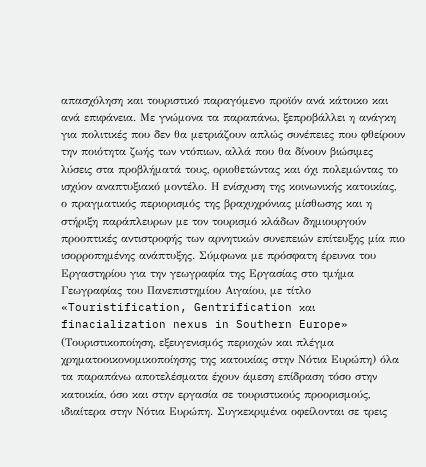απασχόληση και τουριστικό παραγόμενο προϊόν ανά κάτοικο και ανά επιφάνεια. Με γνώμονα τα παραπάνω, ξεπροβάλλει η ανάγκη για πολιτικές που δεν θα μετριάζουν απλώς συνέπειες που φθείρουν την ποιότητα ζωής των ντόπιων, αλλά που θα δίνουν βιώσιμες λύσεις στα προβλήματά τους, οριοθετώντας και όχι πολεμώντας το ισχύον αναπτυξιακό μοντέλο. Η ενίσχυση της κοινωνικής κατοικίας, ο πραγματικός περιορισμός της βραχυχρόνιας μίσθωσης και η στήριξη παράπλευρων με τον τουρισμό κλάδων δημιουργούν προοπτικές αντιστροφής των αρνητικών συνεπειών επίτευξης μία πιο ισορροπημένης ανάπτυξης. Σύμφωνα με πρόσφατη έρευνα του Εργαστηρίου για την γεωγραφία της Εργασίας στο τμήμα Γεωγραφίας του Πανεπιστημίου Αιγαίου, με τίτλο «Touristification, Gentrification και finacialization nexus in Southern Europe» (Τουριστικοποίηση, εξευγενισμός περιοχών και πλέγμα χρηματοοικονομικοποίησης της κατοικίας στην Νότια Ευρώπη) όλα τα παραπάνω αποτελέσματα έχουν άμεση επίδραση τόσο στην κατοικία, όσο και στην εργασία σε τουριστικούς προορισμούς, ιδιαίτερα στην Νότια Ευρώπη. Συγκεκριμένα οφείλονται σε τρεις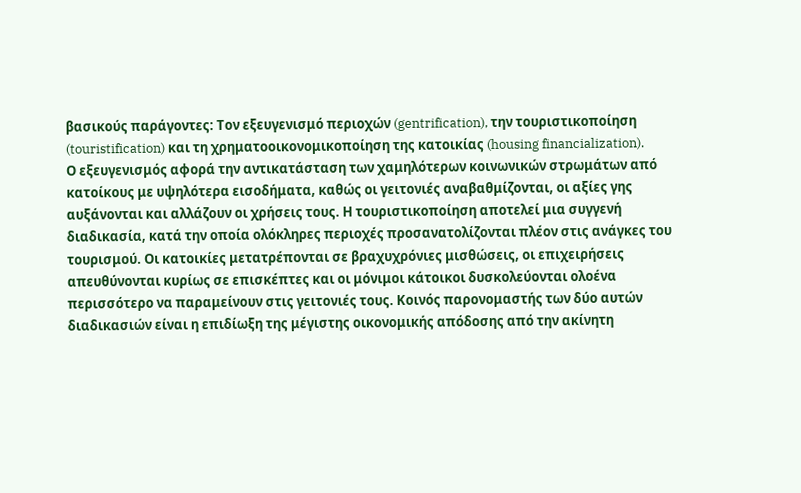βασικούς παράγοντες: Τον εξευγενισμό περιοχών (gentrification), την τουριστικοποίηση (touristification) και τη χρηματοοικονομικοποίηση της κατοικίας (housing financialization).
Ο εξευγενισμός αφορά την αντικατάσταση των χαμηλότερων κοινωνικών στρωμάτων από κατοίκους με υψηλότερα εισοδήματα, καθώς οι γειτονιές αναβαθμίζονται, οι αξίες γης αυξάνονται και αλλάζουν οι χρήσεις τους. Η τουριστικοποίηση αποτελεί μια συγγενή διαδικασία, κατά την οποία ολόκληρες περιοχές προσανατολίζονται πλέον στις ανάγκες του τουρισμού. Οι κατοικίες μετατρέπονται σε βραχυχρόνιες μισθώσεις, οι επιχειρήσεις απευθύνονται κυρίως σε επισκέπτες και οι μόνιμοι κάτοικοι δυσκολεύονται ολοένα περισσότερο να παραμείνουν στις γειτονιές τους. Κοινός παρονομαστής των δύο αυτών διαδικασιών είναι η επιδίωξη της μέγιστης οικονομικής απόδοσης από την ακίνητη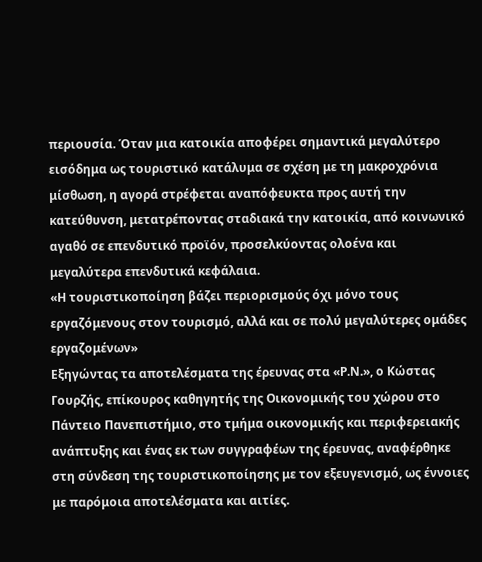περιουσία. Όταν μια κατοικία αποφέρει σημαντικά μεγαλύτερο εισόδημα ως τουριστικό κατάλυμα σε σχέση με τη μακροχρόνια μίσθωση, η αγορά στρέφεται αναπόφευκτα προς αυτή την κατεύθυνση, μετατρέποντας σταδιακά την κατοικία, από κοινωνικό αγαθό σε επενδυτικό προϊόν, προσελκύοντας ολοένα και μεγαλύτερα επενδυτικά κεφάλαια.
«Η τουριστικοποίηση βάζει περιορισμούς όχι μόνο τους εργαζόμενους στον τουρισμό, αλλά και σε πολύ μεγαλύτερες ομάδες εργαζομένων»
Εξηγώντας τα αποτελέσματα της έρευνας στα «Ρ.Ν.», ο Κώστας Γουρζής, επίκουρος καθηγητής της Οικονομικής του χώρου στο Πάντειο Πανεπιστήμιο, στο τμήμα οικονομικής και περιφερειακής ανάπτυξης και ένας εκ των συγγραφέων της έρευνας, αναφέρθηκε στη σύνδεση της τουριστικοποίησης με τον εξευγενισμό, ως έννοιες με παρόμοια αποτελέσματα και αιτίες.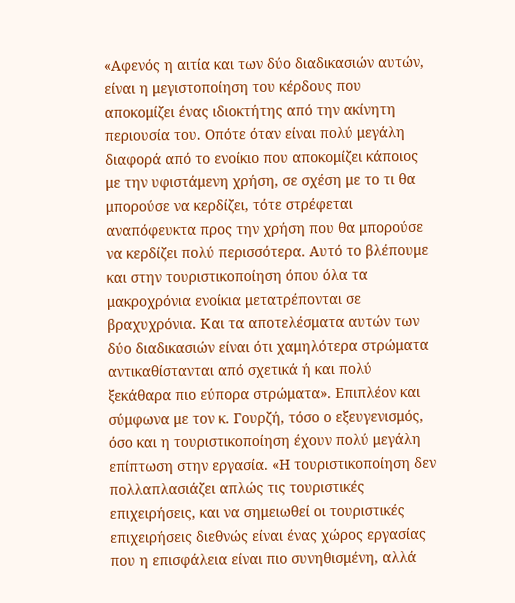«Αφενός η αιτία και των δύο διαδικασιών αυτών, είναι η μεγιστοποίηση του κέρδους που αποκομίζει ένας ιδιοκτήτης από την ακίνητη περιουσία του. Οπότε όταν είναι πολύ μεγάλη διαφορά από το ενοίκιο που αποκομίζει κάποιος με την υφιστάμενη χρήση, σε σχέση με το τι θα μπορούσε να κερδίζει, τότε στρέφεται αναπόφευκτα προς την χρήση που θα μπορούσε να κερδίζει πολύ περισσότερα. Αυτό το βλέπουμε και στην τουριστικοποίηση όπου όλα τα μακροχρόνια ενοίκια μετατρέπονται σε βραχυχρόνια. Και τα αποτελέσματα αυτών των δύο διαδικασιών είναι ότι χαμηλότερα στρώματα αντικαθίστανται από σχετικά ή και πολύ ξεκάθαρα πιο εύπορα στρώματα». Επιπλέον και σύμφωνα με τον κ. Γουρζή, τόσο ο εξευγενισμός, όσο και η τουριστικοποίηση έχουν πολύ μεγάλη επίπτωση στην εργασία. «Η τουριστικοποίηση δεν πολλαπλασιάζει απλώς τις τουριστικές επιχειρήσεις, και να σημειωθεί οι τουριστικές επιχειρήσεις διεθνώς είναι ένας χώρος εργασίας που η επισφάλεια είναι πιο συνηθισμένη, αλλά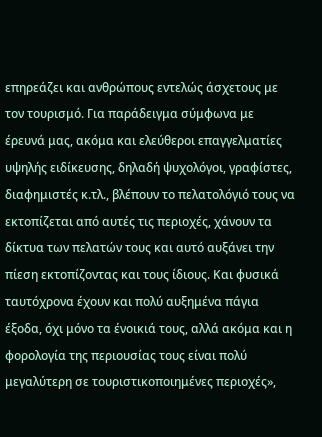επηρεάζει και ανθρώπους εντελώς άσχετους με τον τουρισμό. Για παράδειγμα σύμφωνα με έρευνά μας, ακόμα και ελεύθεροι επαγγελματίες υψηλής ειδίκευσης, δηλαδή ψυχολόγοι, γραφίστες, διαφημιστές κ.τλ., βλέπουν το πελατολόγιό τους να εκτοπίζεται από αυτές τις περιοχές, χάνουν τα δίκτυα των πελατών τους και αυτό αυξάνει την πίεση εκτοπίζοντας και τους ίδιους. Και φυσικά ταυτόχρονα έχουν και πολύ αυξημένα πάγια έξοδα, όχι μόνο τα ένοικιά τους, αλλά ακόμα και η φορολογία της περιουσίας τους είναι πολύ μεγαλύτερη σε τουριστικοποιημένες περιοχές»,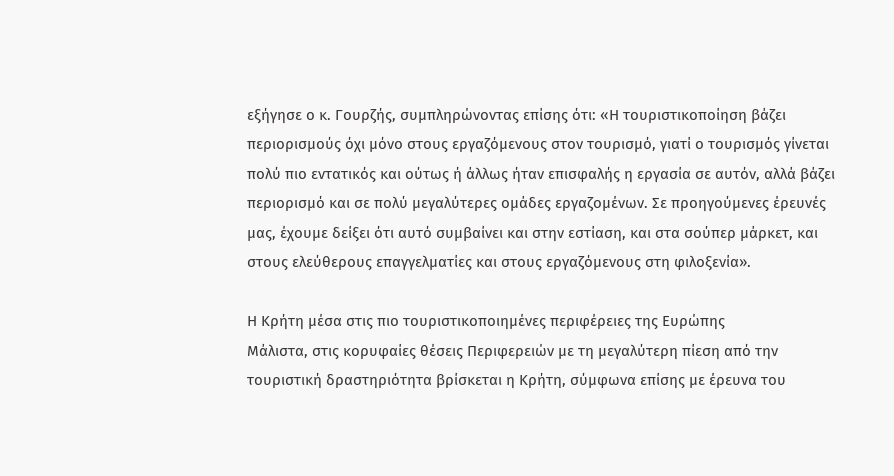εξήγησε ο κ. Γουρζής, συμπληρώνοντας επίσης ότι: «Η τουριστικοποίηση βάζει περιορισμούς όχι μόνο στους εργαζόμενους στον τουρισμό, γιατί ο τουρισμός γίνεται πολύ πιο εντατικός και ούτως ή άλλως ήταν επισφαλής η εργασία σε αυτόν, αλλά βάζει περιορισμό και σε πολύ μεγαλύτερες ομάδες εργαζομένων. Σε προηγούμενες έρευνές μας, έχουμε δείξει ότι αυτό συμβαίνει και στην εστίαση, και στα σούπερ μάρκετ, και στους ελεύθερους επαγγελματίες και στους εργαζόμενους στη φιλοξενία».

Η Κρήτη μέσα στις πιο τουριστικοποιημένες περιφέρειες της Ευρώπης
Μάλιστα, στις κορυφαίες θέσεις Περιφερειών με τη μεγαλύτερη πίεση από την τουριστική δραστηριότητα βρίσκεται η Κρήτη, σύμφωνα επίσης με έρευνα του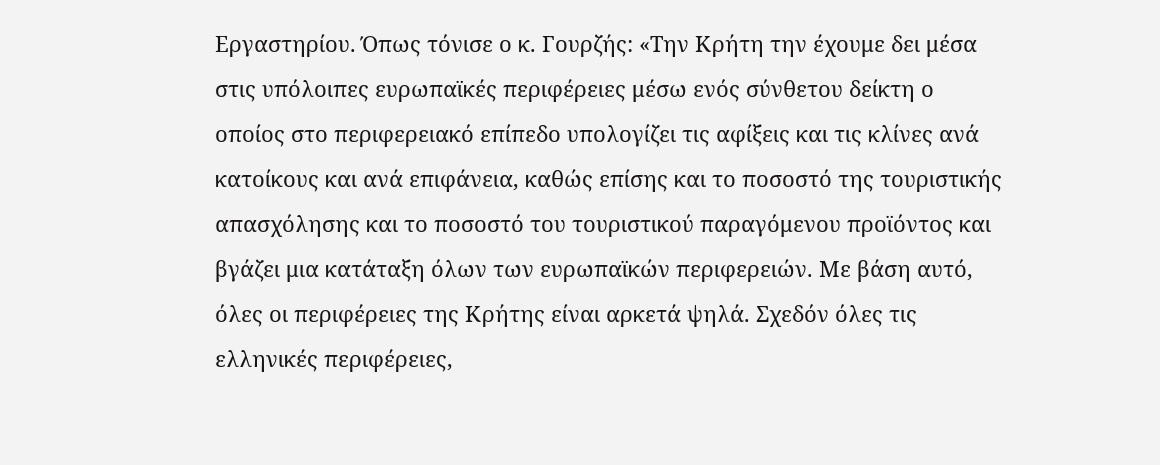Εργαστηρίου. Όπως τόνισε ο κ. Γουρζής: «Την Κρήτη την έχουμε δει μέσα στις υπόλοιπες ευρωπαϊκές περιφέρειες μέσω ενός σύνθετου δείκτη ο οποίος στο περιφερειακό επίπεδο υπολογίζει τις αφίξεις και τις κλίνες ανά κατοίκους και ανά επιφάνεια, καθώς επίσης και το ποσοστό της τουριστικής απασχόλησης και το ποσοστό του τουριστικού παραγόμενου προϊόντος και βγάζει μια κατάταξη όλων των ευρωπαϊκών περιφερειών. Με βάση αυτό, όλες οι περιφέρειες της Κρήτης είναι αρκετά ψηλά. Σχεδόν όλες τις ελληνικές περιφέρειες,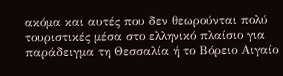ακόμα και αυτές που δεν θεωρούνται πολύ τουριστικές μέσα στο ελληνικό πλαίσιο για παράδειγμα τη Θεσσαλία ή το Βόρειο Αιγαίο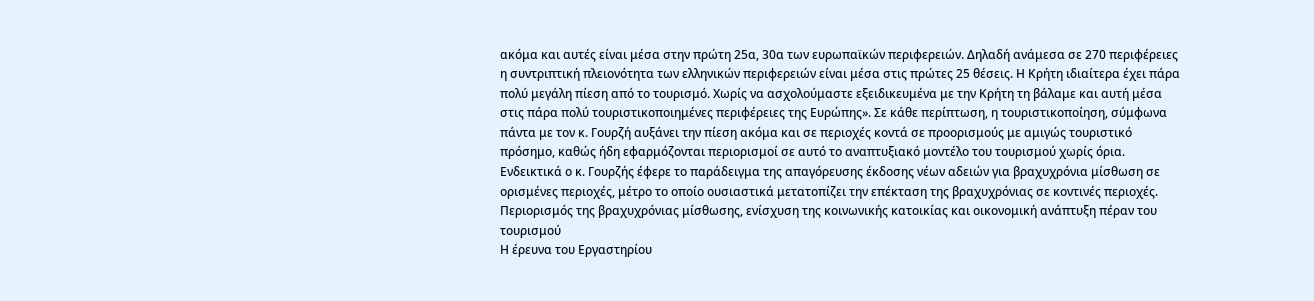ακόμα και αυτές είναι μέσα στην πρώτη 25α, 30α των ευρωπαϊκών περιφερειών. Δηλαδή ανάμεσα σε 270 περιφέρειες η συντριπτική πλειονότητα των ελληνικών περιφερειών είναι μέσα στις πρώτες 25 θέσεις. Η Κρήτη ιδιαίτερα έχει πάρα πολύ μεγάλη πίεση από το τουρισμό. Χωρίς να ασχολούμαστε εξειδικευμένα με την Κρήτη τη βάλαμε και αυτή μέσα στις πάρα πολύ τουριστικοποιημένες περιφέρειες της Ευρώπης». Σε κάθε περίπτωση, η τουριστικοποίηση, σύμφωνα πάντα με τον κ. Γουρζή αυξάνει την πίεση ακόμα και σε περιοχές κοντά σε προορισμούς με αμιγώς τουριστικό πρόσημο, καθώς ήδη εφαρμόζονται περιορισμοί σε αυτό το αναπτυξιακό μοντέλο του τουρισμού χωρίς όρια. Ενδεικτικά ο κ. Γουρζής έφερε το παράδειγμα της απαγόρευσης έκδοσης νέων αδειών για βραχυχρόνια μίσθωση σε ορισμένες περιοχές, μέτρο το οποίο ουσιαστικά μετατοπίζει την επέκταση της βραχυχρόνιας σε κοντινές περιοχές.
Περιορισμός της βραχυχρόνιας μίσθωσης, ενίσχυση της κοινωνικής κατοικίας και οικονομική ανάπτυξη πέραν του τουρισμού
Η έρευνα του Εργαστηρίου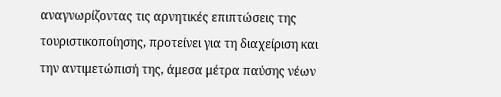αναγνωρίζοντας τις αρνητικές επιπτώσεις της τουριστικοποίησης, προτείνει για τη διαχείριση και την αντιμετώπισή της, άμεσα μέτρα παύσης νέων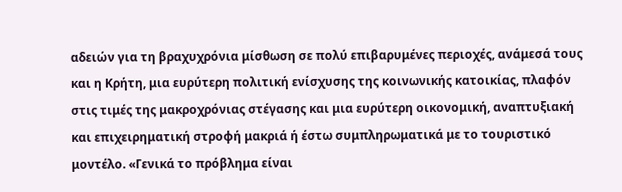αδειών για τη βραχυχρόνια μίσθωση σε πολύ επιβαρυμένες περιοχές, ανάμεσά τους και η Κρήτη, μια ευρύτερη πολιτική ενίσχυσης της κοινωνικής κατοικίας, πλαφόν στις τιμές της μακροχρόνιας στέγασης και μια ευρύτερη οικονομική, αναπτυξιακή και επιχειρηματική στροφή μακριά ή έστω συμπληρωματικά με το τουριστικό μοντέλο. «Γενικά το πρόβλημα είναι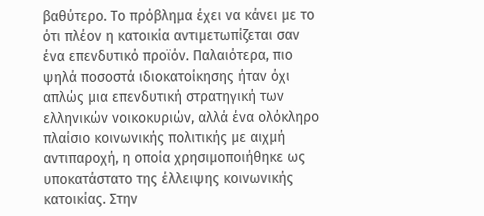βαθύτερο. Το πρόβλημα έχει να κάνει με το ότι πλέον η κατοικία αντιμετωπίζεται σαν ένα επενδυτικό προϊόν. Παλαιότερα, πιο ψηλά ποσοστά ιδιοκατοίκησης ήταν όχι απλώς μια επενδυτική στρατηγική των ελληνικών νοικοκυριών, αλλά ένα ολόκληρο πλαίσιο κοινωνικής πολιτικής με αιχμή αντιπαροχή, η οποία χρησιμοποιήθηκε ως υποκατάστατο της έλλειψης κοινωνικής κατοικίας. Στην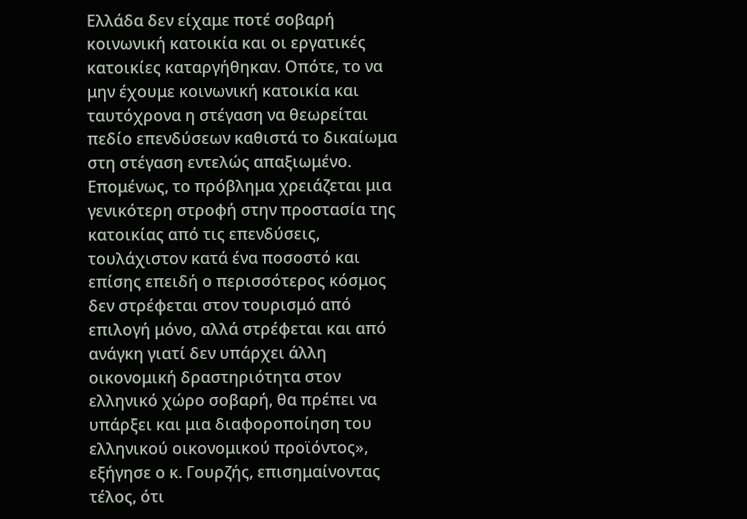Ελλάδα δεν είχαμε ποτέ σοβαρή κοινωνική κατοικία και οι εργατικές κατοικίες καταργήθηκαν. Οπότε, το να μην έχουμε κοινωνική κατοικία και ταυτόχρονα η στέγαση να θεωρείται πεδίο επενδύσεων καθιστά το δικαίωμα στη στέγαση εντελώς απαξιωμένο. Επομένως, το πρόβλημα χρειάζεται μια γενικότερη στροφή στην προστασία της κατοικίας από τις επενδύσεις, τουλάχιστον κατά ένα ποσοστό και επίσης επειδή ο περισσότερος κόσμος δεν στρέφεται στον τουρισμό από επιλογή μόνο, αλλά στρέφεται και από ανάγκη γιατί δεν υπάρχει άλλη οικονομική δραστηριότητα στον ελληνικό χώρο σοβαρή, θα πρέπει να υπάρξει και μια διαφοροποίηση του ελληνικού οικονομικού προϊόντος», εξήγησε ο κ. Γουρζής, επισημαίνοντας τέλος, ότι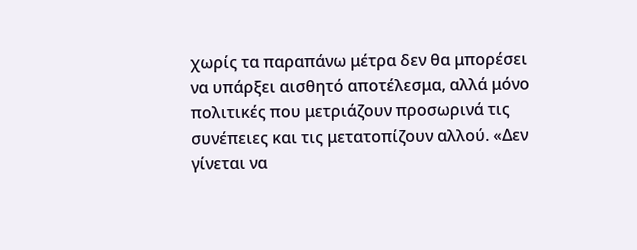χωρίς τα παραπάνω μέτρα δεν θα μπορέσει να υπάρξει αισθητό αποτέλεσμα, αλλά μόνο πολιτικές που μετριάζουν προσωρινά τις συνέπειες και τις μετατοπίζουν αλλού. «Δεν γίνεται να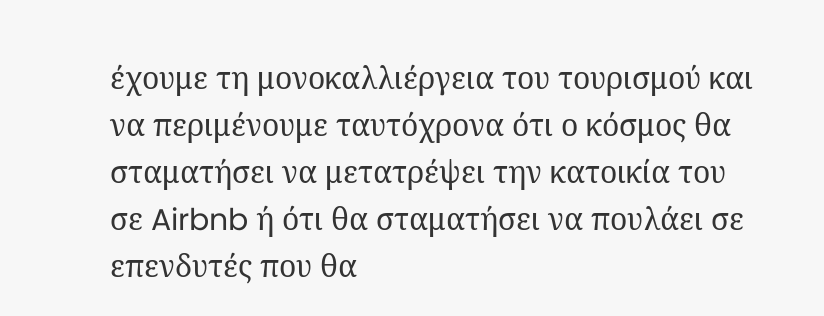έχουμε τη μονοκαλλιέργεια του τουρισμού και να περιμένουμε ταυτόχρονα ότι ο κόσμος θα σταματήσει να μετατρέψει την κατοικία του σε Airbnb ή ότι θα σταματήσει να πουλάει σε επενδυτές που θα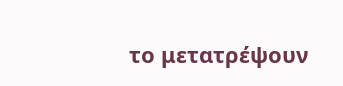το μετατρέψουν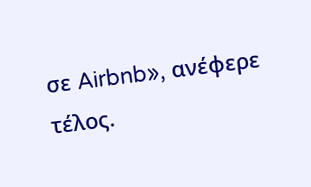σε Airbnb», ανέφερε τέλος.